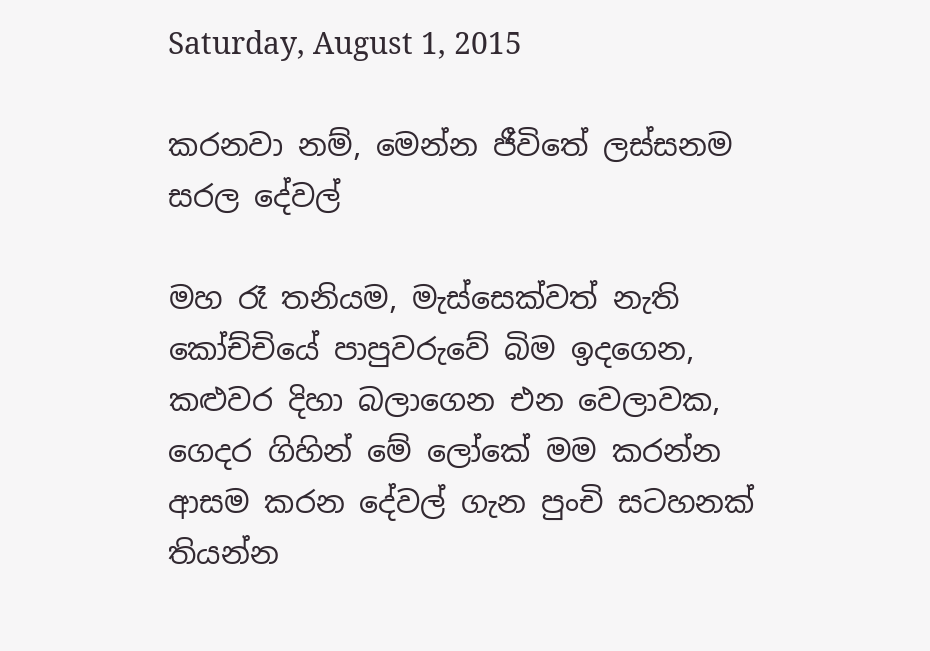Saturday, August 1, 2015

කරනවා නම්, මෙන්න ජීවිතේ ලස්සනම සරල දේවල්

මහ රෑ තනියම, මැස්සෙක්වත් නැති කෝච්චියේ පාපුවරුවේ බිම ඉදගෙන, කළුවර දිහා බලාගෙන එන වෙලාවක, ගෙදර ගිහින් මේ ලෝකේ මම කරන්න ආසම කරන දේවල් ගැන පුංචි සටහනක් තියන්න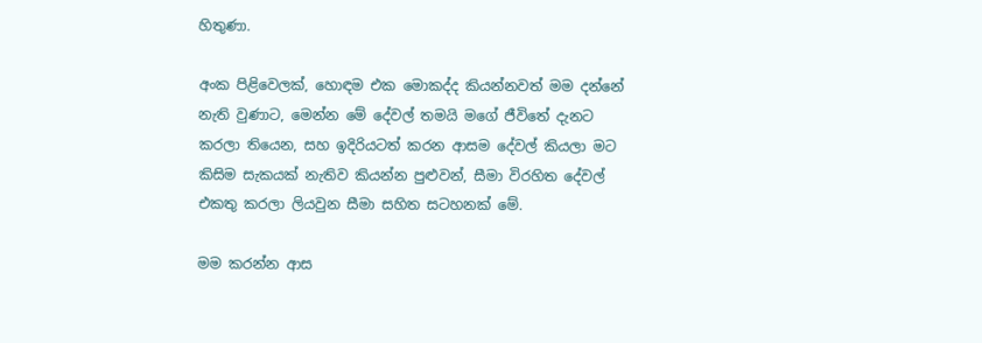හිතුණා.

අංක පිළිවෙලක්, හොඳම එක මොකද්ද කියන්නවත් මම දන්නේ නැති වුණාට, මෙන්න මේ දේවල් තමයි මගේ ජීවිතේ දැනට කරලා තියෙන, සහ ඉදිරියටත් කරන ආසම දේවල් කියලා මට කිසිම සැකයක් නැතිව කියන්න පුළුවන්, සීමා විරහිත දේවල් එකතු කරලා ලියවුන සීමා සහිත සටහනක් මේ.

මම කරන්න ආස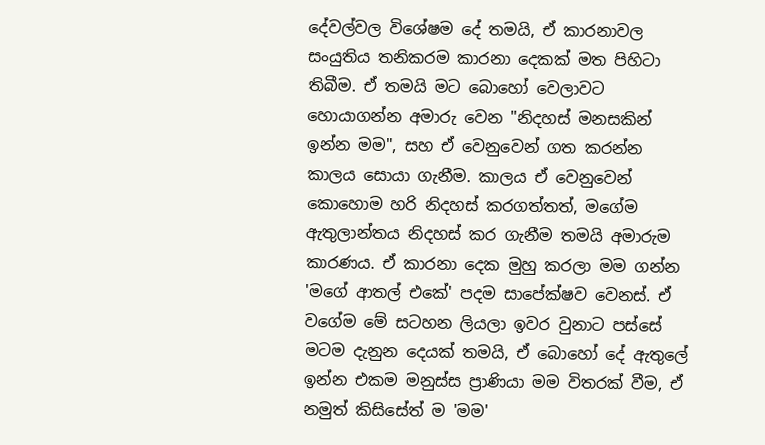දේවල්වල විශේෂම දේ තමයි, ඒ කාරනාවල සංයුතිය තනිකරම කාරනා දෙකක් මත පිහිටා තිබීම. ඒ තමයි මට බොහෝ වෙලාවට හොයාගන්න අමාරු වෙන "නිදහස් මනසකින් ඉන්න මම", සහ ඒ වෙනුවෙන් ගත කරන්න කාලය සොයා ගැනීම. කාලය ඒ වෙනුවෙන් කොහොම හරි නිදහස් කරගත්තත්, මගේම ඇතුලාන්තය නිදහස් කර ගැනීම තමයි අමාරුම කාරණය. ඒ කාරනා දෙක මුහු කරලා මම ගන්න 'මගේ ආතල් එකේ' පදම සාපේක්ෂව වෙනස්. ඒ වගේම මේ සටහන ලියලා ඉවර වුනාට පස්සේ මටම දැනුන දෙයක් තමයි, ඒ බොහෝ දේ ඇතුලේ ඉන්න එකම මනුස්ස ප්‍රාණියා මම විතරක් වීම, ඒ නමුත් කිසිසේත් ම 'මම'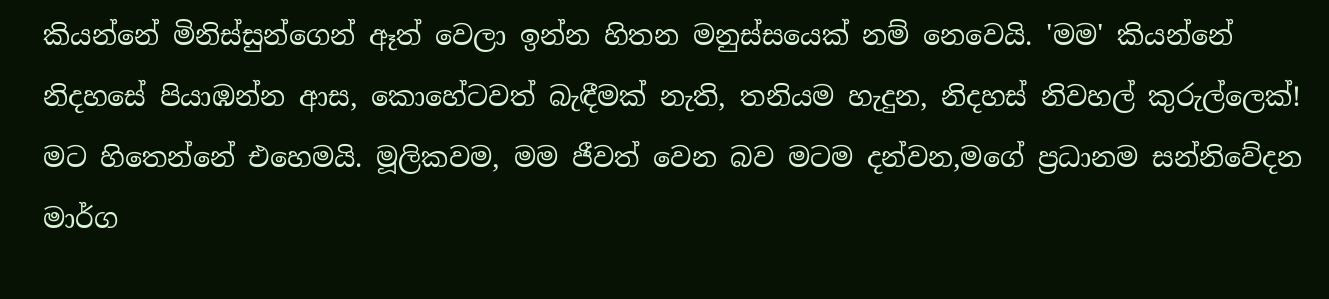කියන්නේ මිනිස්සුන්ගෙන් ඈත් වෙලා ඉන්න හිතන මනුස්සයෙක් නම් නෙවෙයි. 'මම' කියන්නේ නිදහසේ පියාඹන්න ආස, කොහේටවත් බැඳීමක් නැති, තනියම හැදුන, නිදහස් නිවහල් කුරුල්ලෙක්! මට හිතෙන්නේ එහෙමයි. මූලිකවම, මම ජීවත් වෙන බව මටම දන්වන,මගේ ප්‍රධානම සන්නිවේදන මාර්ග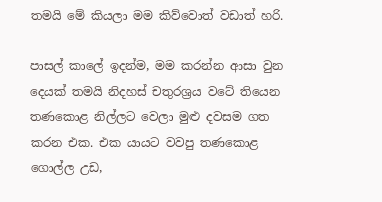තමයි මේ කියලා මම කිව්වොත් වඩාත් හරි.

පාසල් කාලේ ඉදන්ම, මම කරන්න ආසා වුන දෙයක් තමයි නිදහස් චතුරශ්‍රය වටේ තියෙන තණකොළ නිල්ලට වෙලා මුළු දවසම ගත කරන එක. එක යායට වවපු තණකොළ ගොල්ල උඩ,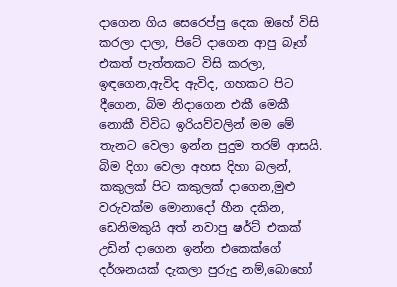දාගෙන ගිය සෙරෙප්පු දෙක ඔහේ විසි කරලා දාලා, පිටේ දාගෙන ආපු බෑග් එකත් පැත්තකට විසි කරලා, ඉඳගෙන,ඇවිද ඇවිද, ගහකට පිට දීගෙන, බිම නිදාගෙන එකී මෙකී නොකී විවිධ ඉරියව්වලින් මම මේ තැනට වෙලා ඉන්න පුදුම තරම් ආසයි. බිම දිගා වෙලා අහස දිහා බලන්, කකුලක් පිට කකුලක් දාගෙන,මුළු වරුවක්ම මොනාදෝ හීන දකින, ඩෙනිමකුයි අත් නවාපු ෂර්ට් එකක් උඩින් දාගෙන ඉන්න එකෙක්ගේ දර්ශනයක් දැකලා පුරුදු නම්,බොහෝ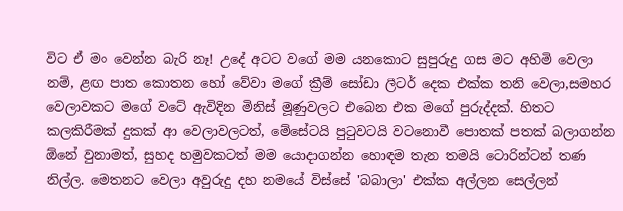විට ඒ මං වෙන්න බැරි නෑ! උදේ අටට වගේ මම යනකොට සුපුරුදු ගස මට අහිමි වෙලා නම්, ළඟ පාත කොතන හෝ වේවා මගේ ක්‍රීම් සෝඩා ලීටර් දෙක එක්ක තනි වෙලා,සමහර වෙලාවකට මගේ වටේ ඇවිදින මිනිස් මූණුවලට එබෙන එක මගේ පුරුද්දක්. හිතට කලකිරීමක් දුකක් ආ වෙලාවලටත්, මේසේටයි පුටුවටයි වටනොවී පොතක් පතක් බලාගන්න ඕනේ වුනාමත්, සුහද හමුවකටත් මම යොදාගන්න හොඳම තැන තමයි ටොරින්ටන් තණ නිල්ල. මෙතනට වෙලා අවුරුදු දහ නමයේ විස්සේ 'බබාලා' එක්ක අල්ලන සෙල්ලන්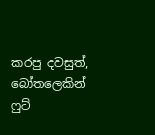කරපු දවසුත්, බෝතලෙකින් ෆුට්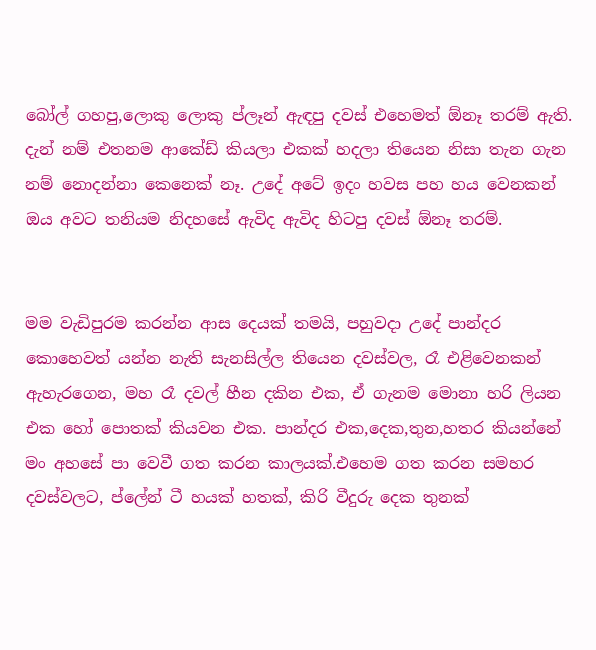බෝල් ගහපු,ලොකු ලොකු ප්ලෑන් ඇඳපු දවස් එහෙමත් ඕනෑ තරම් ඇති. දැන් නම් එතනම ආකේඩ් කියලා එකක් හදලා තියෙන නිසා තැන ගැන නම් නොදන්නා කෙනෙක් නෑ. උදේ අටේ ඉදං හවස පහ හය වෙනකන් ඔය අවට තනියම නිදහසේ ඇවිද ඇවිද හිටපු දවස් ඕනෑ තරම්.


මම වැඩිපුරම කරන්න ආස දෙයක් තමයි, පහුවදා උදේ පාන්දර කොහෙවත් යන්න නැති සැනසිල්ල තියෙන දවස්වල, රෑ එළිවෙනකන් ඇහැරගෙන, මහ රෑ දවල් හීන දකින එක, ඒ ගැනම මොනා හරි ලියන එක හෝ පොතක් කියවන එක. පාන්දර එක,දෙක,තුන,හතර කියන්නේ මං අහසේ පා වෙවී ගත කරන කාලයක්.එහෙම ගත කරන සමහර දවස්වලට, ප්ලේන් ටී හයක් හතක්, කිරි වීදුරු දෙක තුනක්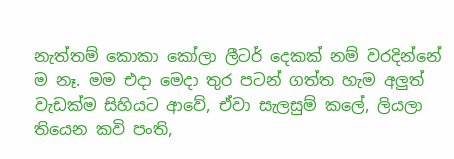නැත්තම් කොකා කෝලා ලීටර් දෙකක් නම් වරදින්නේ ම නෑ. මම එදා මෙදා තුර පටන් ගත්ත හැම අලුත් වැඩක්ම සිහියට ආවේ, ඒවා සැලසුම් කලේ, ලියලා තියෙන කවි පංති,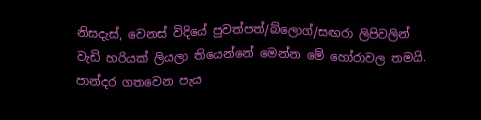නිසදැස්, වෙනස් විදියේ පුවත්පත්/බ්ලොග්/සඟරා ලිපිවලින් වැඩි හරියක් ලියලා තියෙන්නේ මෙන්න මේ හෝරාවල තමයි. පාන්දර ගතවෙන පැය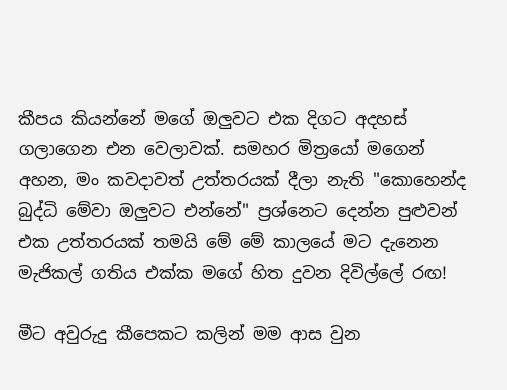කීපය කියන්නේ මගේ ඔලුවට එක දිගට අදහස් ගලාගෙන එන වෙලාවක්. සමහර මිත්‍රයෝ මගෙන් අහන, මං කවදාවත් උත්තරයක් දීලා නැති "කොහෙන්ද බුද්ධි මේවා ඔලුවට එන්නේ" ප්‍රශ්නෙට දෙන්න පුළුවන් එක උත්තරයක් තමයි මේ මේ කාලයේ මට දැනෙන මැජිකල් ගතිය එක්ක මගේ හිත දුවන දිවිල්ලේ රඟ!

මීට අවුරුදු කීපෙකට කලින් මම ආස වුන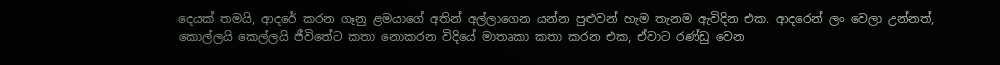දෙයක් තමයි, ආදරේ කරන ගෑනු ළමයාගේ අතින් අල්ලාගෙන යන්න පුළුවන් හැම තැනම ඇවිදින එක. ආදරෙන් ලං වෙලා උන්නත්, කොල්ලයි කෙල්ලයි ජීවිතේට කතා නොකරන විදියේ මාතෘකා කතා කරන එක, ඒවාට රණ්ඩු වෙන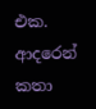එක. ආදරෙන් කතා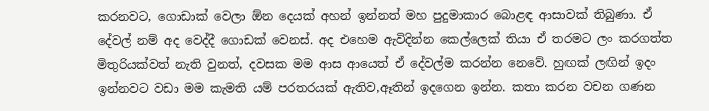කරනවට, ගොඩාක් වෙලා ඕන දෙයක් අහන් ඉන්නත් මහ පුදුමාකාර බොළඳ ආසාවක් තිබුණා. ඒ දේවල් නම් අද වෙද්දී ගොඩක් වෙනස්. අද එහෙම ඇවිදින්න කෙල්ලෙක් තියා ඒ තරමට ලං කරගත්ත මිතුරියක්වත් නැති වුනත්, දවසක මම ආස ආයෙත් ඒ දේවල්ම කරන්න නෙවේ. හුඟක් ලඟින් ඉදං ඉන්නවට වඩා මම කැමති යම් පරතරයක් ඇතිව,ඈතින් ඉදගෙන ඉන්න. කතා කරන වචන ගණන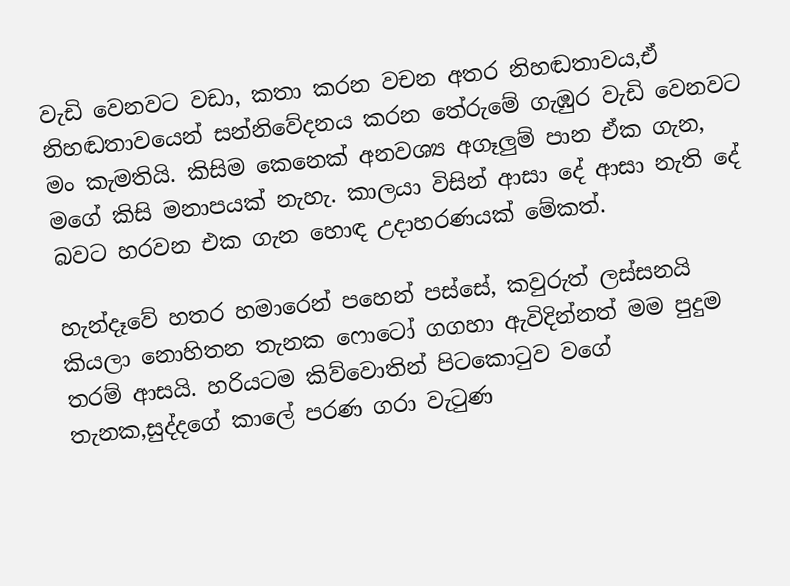වැඩි වෙනවට වඩා, කතා කරන වචන අතර නිහඬතාවය,ඒ නිහඬතාවයෙන් සන්නිවේදනය කරන තේරුමේ ගැඹුර වැඩි වෙනවට මං කැමතියි. කිසිම කෙනෙක් අනවශ්‍ය අගෑලුම් පාන ඒක ගැන, මගේ කිසි මනාපයක් නැහැ. කාලයා විසින් ආසා දේ ආසා නැති දේ බවට හරවන එක ගැන හොඳ උදාහරණයක් මේකත්.

හැන්දෑවේ හතර හමාරෙන් පහෙන් පස්සේ, කවුරුත් ලස්සනයි කියලා නොහිතන තැනක ෆොටෝ ගගහා ඇවිදින්නත් මම පුදුම තරම් ආසයි. හරියටම කිව්වොතින් පිටකොටුව වගේ තැනක,සුද්දගේ කාලේ පරණ ගරා වැටුණ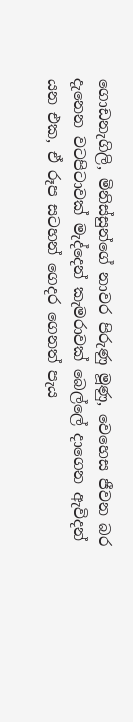ගොඩනැගිලි, මිනිස්සුන්ගේ නාවර පිරුණු මූණු, වෙහෙස ජීවන බර දැනෙන වටපිටාවක් මැද්දෙන් කැමරාවක් බෙල්ලේ දාගෙන ඇවිදන් යන එක, ඒ රූප සටහන් ගෙදර ගෙනත් පැය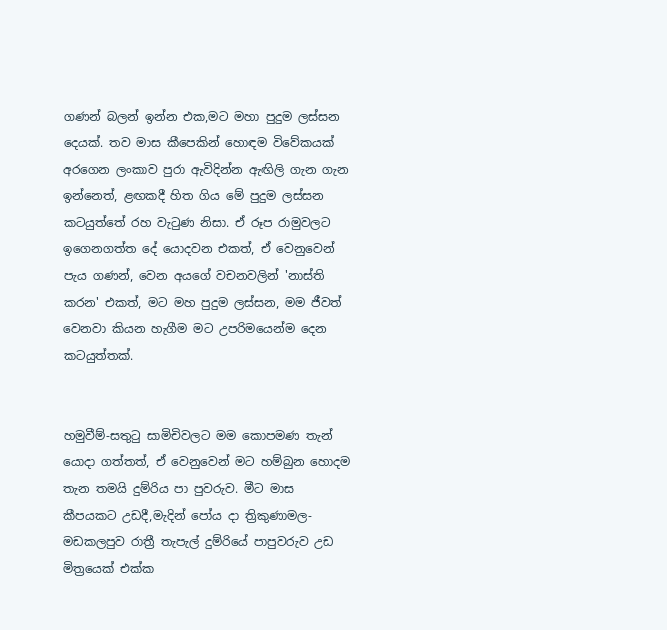ගණන් බලන් ඉන්න එක,මට මහා පුදුම ලස්සන දෙයක්. තව මාස කීපෙකින් හොඳම විවේකයක් අරගෙන ලංකාව පුරා ඇවිදින්න ඇඟිලි ගැන ගැන ඉන්නෙත්, ළඟකදී හිත ගිය මේ පුදුම ලස්සන කටයුත්තේ රහ වැටුණ නිසා. ඒ රූප රාමුවලට ඉගෙනගත්ත දේ යොදවන එකත්, ඒ වෙනුවෙන් පැය ගණන්, වෙන අයගේ වචනවලින් 'නාස්ති කරන' එකත්, මට මහ පුදුම ලස්සන, මම ජීවත් වෙනවා කියන හැගීම මට උපරිමයෙන්ම දෙන කටයුත්තක්.


හමුවීම්-සතුටු සාමිචිවලට මම කොපමණ තැන් යොදා ගත්තත්, ඒ වෙනුවෙන් මට හම්බුන හොදම තැන තමයි දුම්රිය පා පුවරුව. මීට මාස කීපයකට උඩදී,මැදින් පෝය දා ත්‍රිකුණාමල-මඩකලපුව රාත්‍රී තැපැල් දුම්රියේ පාපුවරුව උඩ මිත්‍රයෙක් එක්ක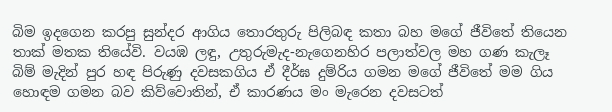බිම ඉදගෙන කරපු සුන්දර ආගිය තොරතුරු පිලිබඳ කතා බහ මගේ ජීවිතේ තියෙන තාක් මතක තියේවි. වයඹ ලඳු, උතුරුමැද-නැගෙනහිර පලාත්වල මහ ගණ කැලෑ බිම් මැදින් පුර හඳ පිරුණු දවසකගිය ඒ දීර්ඝ දුම්රිය ගමන මගේ ජීවිතේ මම ගිය හොඳම ගමන බව කිව්වොතින්, ඒ කාරණය මං මැරෙන දවසටත්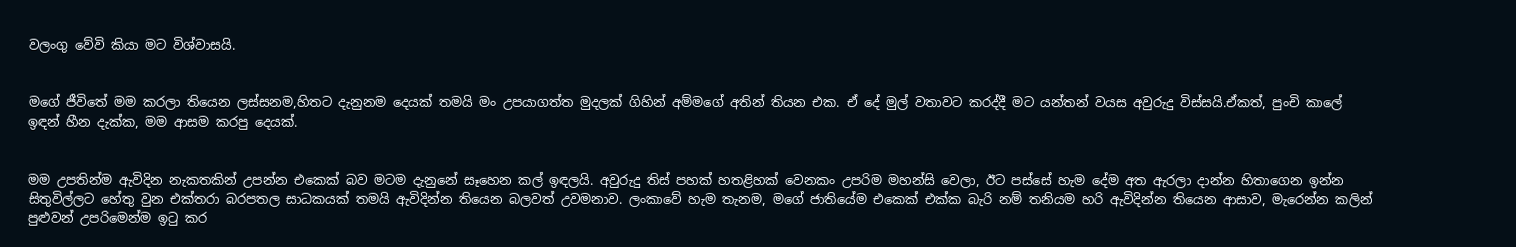වලංගු වේවි කියා මට විශ්වාසයි.


මගේ ජීවිතේ මම කරලා තියෙන ලස්සනම,හිතට දැනුනම දෙයක් තමයි මං උපයාගත්ත මුදලක් ගිහින් අම්මගේ අතින් තියන එක. ඒ දේ මුල් වතාවට කරද්දී මට යන්තන් වයස අවුරුදු විස්සයි.ඒකත්, පුංචි කාලේ ඉඳන් හීන දැක්ක, මම ආසම කරපු දෙයක්.


මම උපතින්ම ඇවිදින නැකතකින් උපන්න එකෙක් බව මටම දැනුනේ සෑහෙන කල් ඉඳලයි. අවුරුදු තිස් පහක් හතළිහක් වෙනකං උපරිම මහන්සි වෙලා, ඊට පස්සේ හැම දේම අත ඇරලා දාන්න හිතාගෙන ඉන්න සිතුවිල්ලට හේතු වුන එක්තරා බරපතල සාධකයක් තමයි ඇවිදින්න තියෙන බලවත් උවමනාව. ලංකාවේ හැම තැනම, මගේ ජාතියේම එකෙක් එක්ක බැරි නම් තනියම හරි ඇවිදින්න තියෙන ආසාව, මැරෙන්න කලින් පුළුවන් උපරිමෙන්ම ඉටු කර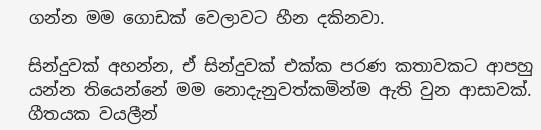ගන්න මම ගොඩක් වෙලාවට හීන දකිනවා.

සින්දුවක් අහන්න, ඒ සින්දුවක් එක්ක පරණ කතාවකට ආපහු යන්න තියෙන්නේ මම නොදැනුවත්කමින්ම ඇති වුන ආසාවක්. ගීතයක වයලීන්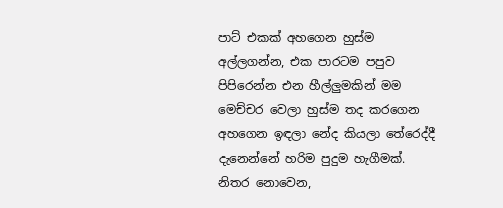පාට් එකක් අහගෙන හුස්ම අල්ලගන්න, එක පාරටම පපුව පිපිරෙන්න එන හීල්ලුමකින් මම මෙච්චර වෙලා හුස්ම තද කරගෙන අහගෙන ඉඳලා නේද කියලා තේරෙද්දී දැනෙන්නේ හරිම පුදුම හැගීමක්. නිතර නොවෙන,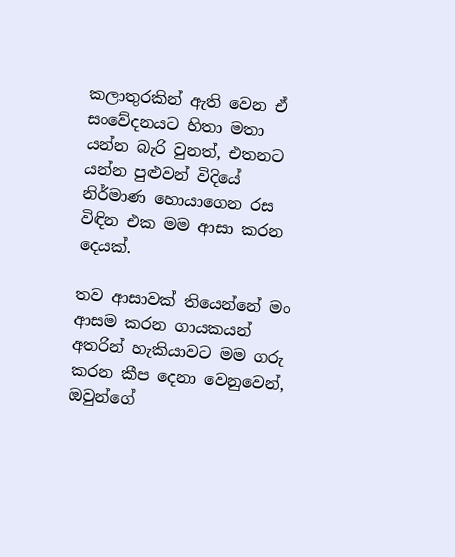කලාතුරකින් ඇති වෙන ඒ සංවේදනයට හිතා මතා යන්න බැරි වුනත්, එතනට යන්න පුළුවන් විදියේ නිර්මාණ හොයාගෙන රස විඳින එක මම ආසා කරන දෙයක්.

තව ආසාවක් තියෙන්නේ මං ආසම කරන ගායකයන් අතරින් හැකියාවට මම ගරු කරන කීප දෙනා වෙනුවෙන්, ඔවුන්ගේ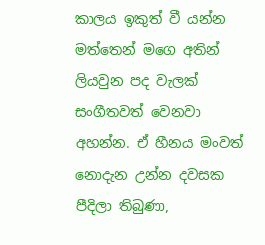කාලය ඉකුත් වී යන්න මත්තෙන් මගෙ අතින් ලියවුන පද වැලක් සංගීතවත් වෙනවා අහන්න. ඒ හීනය මංවත් නොදැන උන්න දවසක පීදිලා තිබුණා,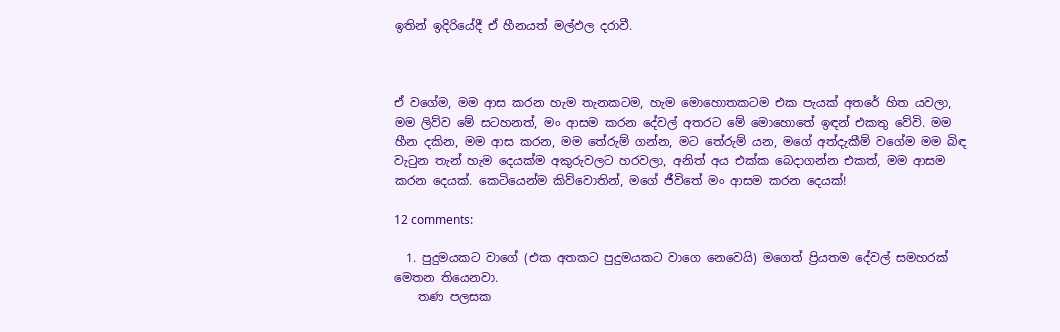ඉතින් ඉදිරියේදී ඒ හීනයත් මල්ඵල දරාවී.



ඒ වගේම, මම ආස කරන හැම තැනකටම, හැම මොහොතකටම එක පැයක් අතරේ හිත යවලා, මම ලිව්ව මේ සටහනත්, මං ආසම කරන දේවල් අතරට මේ මොහොතේ ඉඳන් එකතු වේවි. මම හීන දකින, මම ආස කරන, මම තේරුම් ගන්න, මට තේරුම් යන, මගේ අත්දැකීම් වගේම මම බිඳ වැටුන තැන් හැම දෙයක්ම අකුරුවලට හරවලා, අනිත් අය එක්ක බෙදාගන්න එකත්, මම ආසම කරන දෙයක්. කෙටියෙන්ම කිව්වොතින්, මගේ ජීවිතේ මං ආසම කරන දෙයක්!

12 comments:

  1. පුදුමයකට වාගේ (එක අතකට පුදුමයකට වාගෙ නෙවෙයි) මගෙත් ප්‍රියතම දේවල් සමහරක් මෙතන තියෙනවා.
    තණ පලසක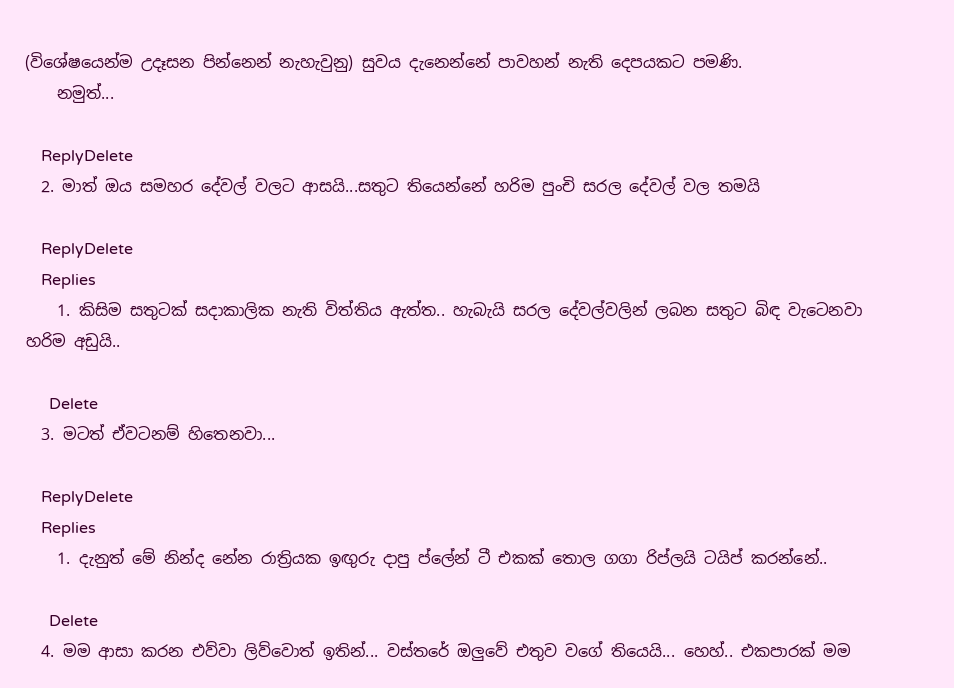(විශේෂයෙන්ම උදෑසන පින්නෙන් නැහැවුනු) සුවය දැනෙන්නේ පාවහන් නැති දෙපයකට පමණි.
    නමුත්...

    ReplyDelete
  2. මාත් ඔය සමහර දේවල් වලට ආසයි...සතුට තියෙන්නේ හරිම පුංචි සරල දේවල් වල තමයි

    ReplyDelete
    Replies
    1. කිසිම සතුටක් සදාකාලික නැති විත්තිය ඇත්ත.. හැබැයි සරල දේවල්වලින් ලබන සතුට බිඳ වැටෙනවා හරිම අඩුයි..

      Delete
  3. මටත් ඒවටනම් හිතෙනවා...

    ReplyDelete
    Replies
    1. දැනුත් මේ නින්ද නේන රාත්‍රියක ඉඟුරු දාපු ප්ලේන් ටී එකක් තොල ගගා රිප්ලයි ටයිප් කරන්නේ..

      Delete
  4. මම ආසා කරන එව්වා ලිව්වොත් ඉතින්... වස්තරේ ඔලුවේ එතුව වගේ තියෙයි... හෙහ්.. එකපාරක් මම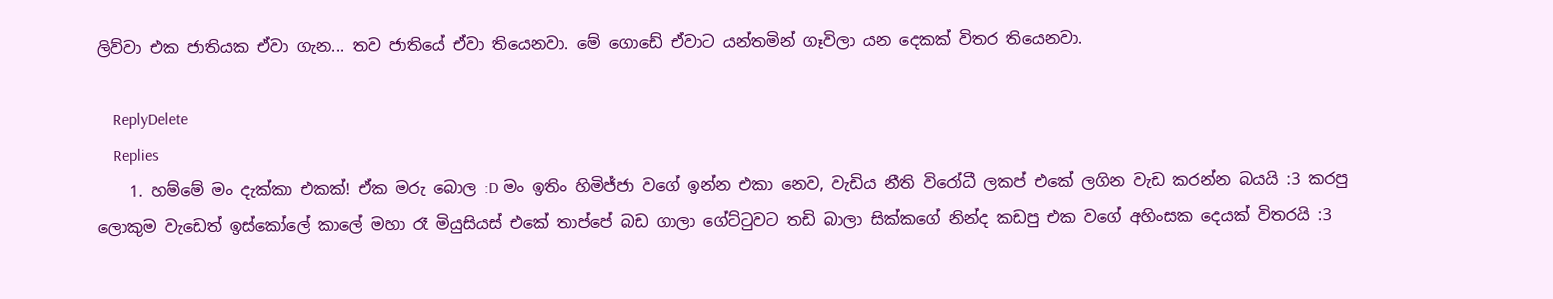ලිව්වා එක ජාතියක ඒවා ගැන... තව ජාතියේ ඒවා තියෙනවා. මේ ගොඩේ ඒවාට යන්තමින් ගෑවිලා යන දෙකක් විතර තියෙනවා.

    ReplyDelete
    Replies
    1. හම්මේ මං දැක්කා එකක්! ඒක මරු බොල :D මං ඉතිං හිමිජ්ජා වගේ ඉන්න එකා නෙව, වැඩිය නීති විරෝධී ලකප් එකේ ලගින වැඩ කරන්න බයයි :3 කරපු ලොකුම වැඩෙත් ඉස්කෝලේ කාලේ මහා රෑ මියුසියස් එකේ තාප්පේ බඩ ගාලා ගේට්ටුවට තඩි බාලා සික්කගේ නින්ද කඩපු එක වගේ අහිංසක දෙයක් විතරයි :3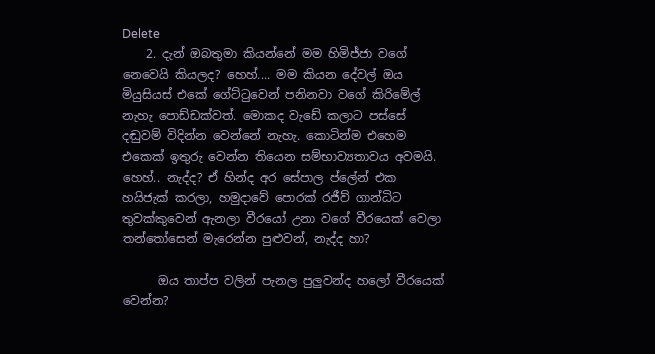Delete
    2. දැන් ඔබතුමා කියන්නේ මම හිමිජ්ජා වගේ නෙවෙයි කියලද? හෙහ්.... මම කියන දේවල් ඔය මියුසියස් එකේ ගේට්ටුවෙන් පනිනවා වගේ කිරිමේල් නැහැ පොඩ්ඩක්වත්. මොකද වැඩේ කලාට පස්සේ දඬුවම් විදින්න වෙන්නේ නැහැ. කොටින්ම එහෙම එකෙක් ඉතුරු වෙන්න තියෙන සම්භාව්‍යතාවය අවමයි. හෙහ්.. නැද්ද? ඒ හින්ද අර සේපාල ප්ලේන් එක හයිජැක් කරලා, හමුදාවේ පොරක් රජීව් ගාන්ධිට තුවක්කුවෙන් ඇනලා වීරයෝ උනා වගේ වීරයෙක් වෙලා තන්තෝසෙන් මැරෙන්න පුළුවන්, නැද්ද හා?

      ඔය තාප්ප වලින් පැනල පුලුවන්ද හලෝ වීරයෙක් වෙන්න?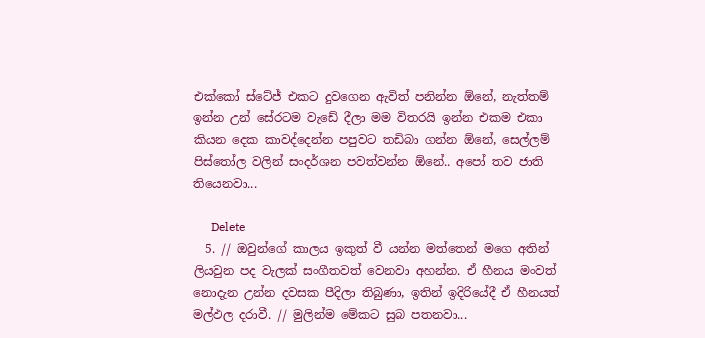එක්කෝ ස්ටේජ් එකට දුවගෙන ඇවිත් පනින්න ඕනේ, නැත්තම් ඉන්න උන් සේරටම වැඩේ දීලා මම විතරයි ඉන්න එකම එකා කියන දෙක කාවද්දෙන්න පපුවට තඩිබා ගන්න ඕනේ, සෙල්ලම් පිස්තෝල වලින් සංදර්ශන පවත්වන්න ඕනේ.. අපෝ තව ජාති තියෙනවා...

      Delete
  5. // ඔවුන්ගේ කාලය ඉකුත් වී යන්න මත්තෙන් මගෙ අතින් ලියවුන පද වැලක් සංගීතවත් වෙනවා අහන්න. ඒ හීනය මංවත් නොදැන උන්න දවසක පීදිලා තිබුණා, ඉතින් ඉදිරියේදී ඒ හීනයත් මල්ඵල දරාවී. // මුලින්ම මේකට සුබ පතනවා...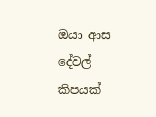ඔයා ආස දේවල් කිපයක්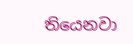තියෙනවා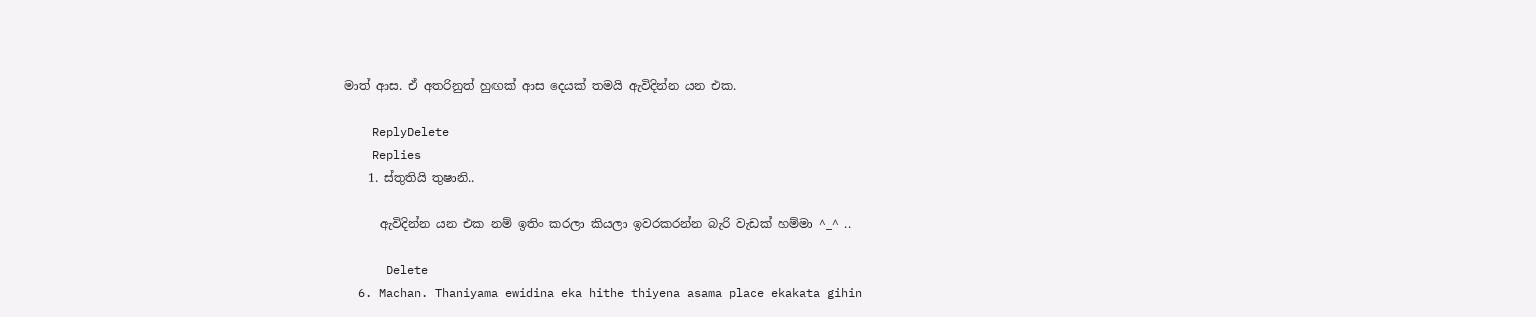මාත් ආස. ඒ අතරිනුත් හුඟක් ආස දෙයක් තමයි ඇවිදින්න යන එක.

    ReplyDelete
    Replies
    1. ස්තුතියි තුෂානි..

      ඇවිදින්න යන එක නම් ඉතිං කරලා කියලා ඉවරකරන්න බැරි වැඩක් හම්මා ^_^ ..

      Delete
  6. Machan. Thaniyama ewidina eka hithe thiyena asama place ekakata gihin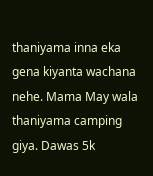thaniyama inna eka gena kiyanta wachana nehe. Mama May wala thaniyama camping giya. Dawas 5k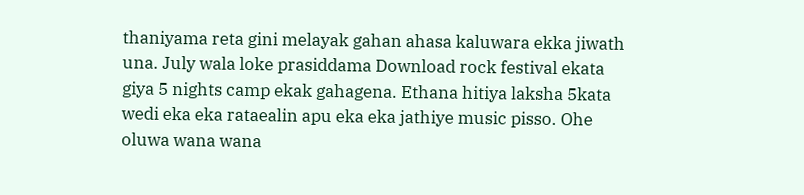thaniyama reta gini melayak gahan ahasa kaluwara ekka jiwath una. July wala loke prasiddama Download rock festival ekata giya 5 nights camp ekak gahagena. Ethana hitiya laksha 5kata wedi eka eka rataealin apu eka eka jathiye music pisso. Ohe oluwa wana wana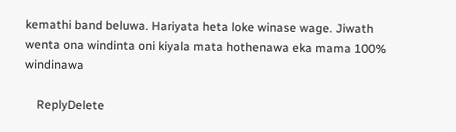kemathi band beluwa. Hariyata heta loke winase wage. Jiwath wenta ona windinta oni kiyala mata hothenawa eka mama 100% windinawa

    ReplyDelete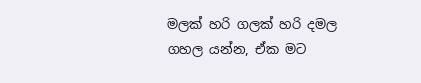මලක් හරි ගලක් හරි දමල ගහල යන්න, ඒක මට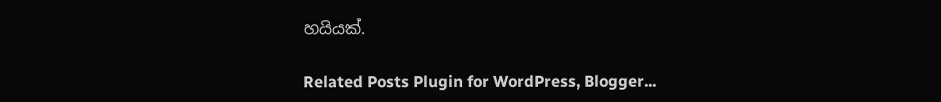හයියක්.

Related Posts Plugin for WordPress, Blogger...